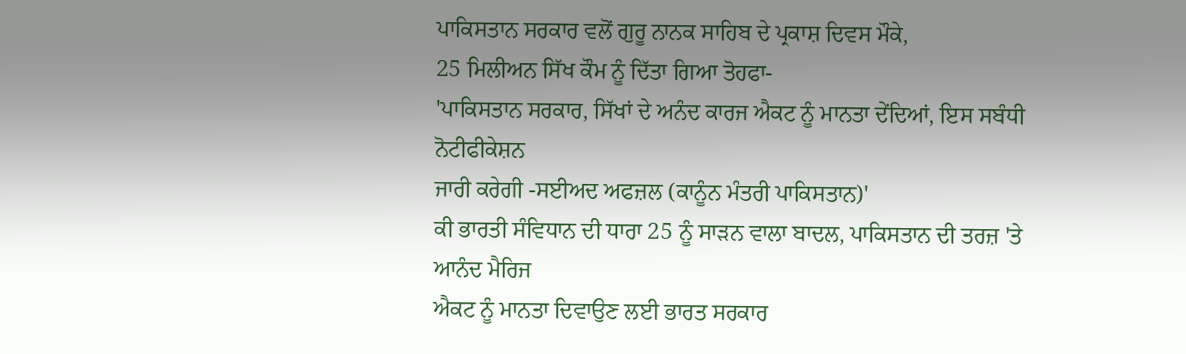ਪਾਕਿਸਤਾਨ ਸਰਕਾਰ ਵਲੋਂ ਗੁਰੂ ਨਾਨਕ ਸਾਹਿਬ ਦੇ ਪ੍ਰਕਾਸ਼ ਦਿਵਸ ਮੌਕੇ,
25 ਮਿਲੀਅਨ ਸਿੱਖ ਕੌਮ ਨੂੰ ਦਿੱਤਾ ਗਿਆ ਤੋਹਫਾ-
'ਪਾਕਿਸਤਾਨ ਸਰਕਾਰ, ਸਿੱਖਾਂ ਦੇ ਅਨੰਦ ਕਾਰਜ ਐਕਟ ਨੂੰ ਮਾਨਤਾ ਦੇਂਦਿਆਂ, ਇਸ ਸਬੰਧੀ ਨੋਟੀਫੀਕੇਸ਼ਨ
ਜਾਰੀ ਕਰੇਗੀ -ਸਈਅਦ ਅਫਜ਼ਲ (ਕਾਨੂੰਨ ਮੰਤਰੀ ਪਾਕਿਸਤਾਨ)'
ਕੀ ਭਾਰਤੀ ਸੰਵਿਧਾਨ ਦੀ ਧਾਰਾ 25 ਨੂੰ ਸਾੜਨ ਵਾਲਾ ਬਾਦਲ, ਪਾਕਿਸਤਾਨ ਦੀ ਤਰਜ਼ 'ਤੇ ਆਨੰਦ ਮੈਰਿਜ
ਐਕਟ ਨੂੰ ਮਾਨਤਾ ਦਿਵਾਉਣ ਲਈ ਭਾਰਤ ਸਰਕਾਰ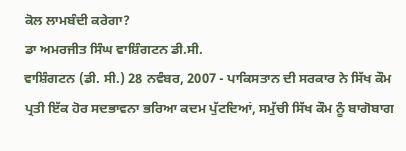ਕੋਲ ਲਾਮਬੰਦੀ ਕਰੇਗਾ?
ਡਾ ਅਮਰਜੀਤ ਸਿੰਘ ਵਾਸ਼ਿੰਗਟਨ ਡੀ.ਸੀ.
ਵਾਸ਼ਿੰਗਟਨ (ਡੀ. ਸੀ.) 28 ਨਵੰਬਰ, 2007 - ਪਾਕਿਸਤਾਨ ਦੀ ਸਰਕਾਰ ਨੇ ਸਿੱਖ ਕੌਮ ਪ੍ਰਤੀ ਇੱਕ ਹੋਰ ਸਦਭਾਵਨਾ ਭਰਿਆ ਕਦਮ ਪੁੱਟਦਿਆਂ, ਸਮੁੱਚੀ ਸਿੱਖ ਕੌਮ ਨੂੰ ਬਾਗੋਬਾਗ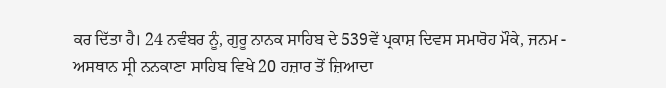ਕਰ ਦਿੱਤਾ ਹੈ। 24 ਨਵੰਬਰ ਨੂੰ, ਗੁਰੂ ਨਾਨਕ ਸਾਹਿਬ ਦੇ 539ਵੇਂ ਪ੍ਰਕਾਸ਼ ਦਿਵਸ ਸਮਾਰੋਹ ਮੌਕੇ, ਜਨਮ - ਅਸਥਾਨ ਸ੍ਰੀ ਨਨਕਾਣਾ ਸਾਹਿਬ ਵਿਖੇ 20 ਹਜ਼ਾਰ ਤੋਂ ਜ਼ਿਆਦਾ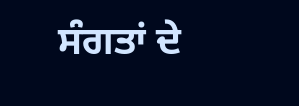ਸੰਗਤਾਂ ਦੇ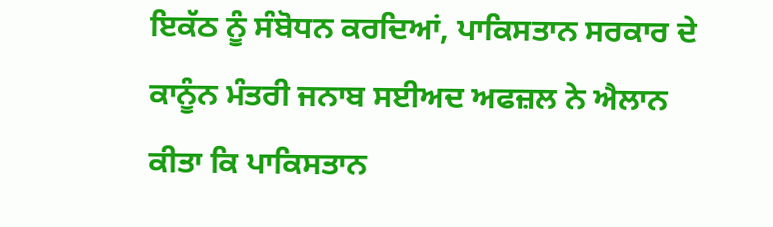ਇਕੱਠ ਨੂੰ ਸੰਬੋਧਨ ਕਰਦਿਆਂ, ਪਾਕਿਸਤਾਨ ਸਰਕਾਰ ਦੇ ਕਾਨੂੰਨ ਮੰਤਰੀ ਜਨਾਬ ਸਈਅਦ ਅਫਜ਼ਲ ਨੇ ਐਲਾਨ ਕੀਤਾ ਕਿ ਪਾਕਿਸਤਾਨ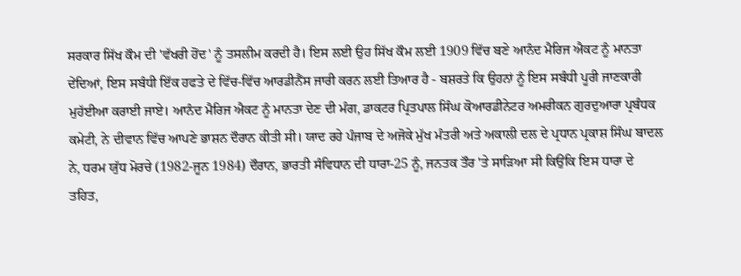ਸਰਕਾਰ ਸਿੱਖ ਕੌਮ ਦੀ 'ਵੱਖਰੀ ਹੋਂਦ' ਨੂੰ ਤਸਲੀਮ ਕਰਦੀ ਹੈ। ਇਸ ਲਈ ਉਹ ਸਿੱਖ ਕੌਮ ਲਈ 1909 ਵਿੱਚ ਬਣੇ ਆਨੰਦ ਮੈਰਿਜ ਐਕਟ ਨੂੰ ਮਾਨਤਾ ਦੇਂਦਿਆਂ, ਇਸ ਸਬੰਧੀ ਇੱਕ ਹਫਤੇ ਦੇ ਵਿੱਚ-ਵਿੱਚ ਆਰਡੀਨੈਂਸ ਜਾਰੀ ਕਰਨ ਲਈ ਤਿਆਰ ਹੈ - ਬਸ਼ਰਤੇ ਕਿ ਉਹਨਾਂ ਨੂੰ ਇਸ ਸਬੰਧੀ ਪੂਰੀ ਜਾਣਕਾਰੀ ਮੁਹੱਈਆ ਕਰਾਈ ਜਾਏ। ਆਨੰਦ ਮੈਰਿਜ ਐਕਟ ਨੂੰ ਮਾਨਤਾ ਦੇਣ ਦੀ ਮੰਗ, ਡਾਕਟਰ ਪ੍ਰਿਤਪਾਲ ਸਿੰਘ ਕੋਆਰਡੀਨੇਟਰ ਅਮਰੀਕਨ ਗੁਰਦੁਆਰਾ ਪ੍ਰਬੰਧਕ ਕਮੇਟੀ, ਨੇ ਦੀਵਾਨ ਵਿੱਚ ਆਪਣੇ ਭਾਸ਼ਨ ਦੌਰਾਨ ਕੀਤੀ ਸੀ। ਯਾਦ ਰਹੇ ਪੰਜਾਬ ਦੇ ਅਜੋਕੇ ਮੁੱਖ ਮੰਤਰੀ ਅਤੇ ਅਕਾਲੀ ਦਲ ਦੇ ਪ੍ਰਧਾਨ ਪ੍ਰਕਾਸ਼ ਸਿੰਘ ਬਾਦਲ ਨੇ, ਧਰਮ ਯੁੱਧ ਮੋਰਚੇ (1982-ਜੂਨ 1984) ਦੌਰਾਨ, ਭਾਰਤੀ ਸੰਵਿਧਾਨ ਦੀ ਧਾਰਾ-25 ਨੂੰ, ਜਨਤਕ ਤੌਰ 'ਤੇ ਸਾੜਿਆ ਸੀ ਕਿਉਂਕਿ ਇਸ ਧਾਰਾ ਦੇ ਤਹਿਤ,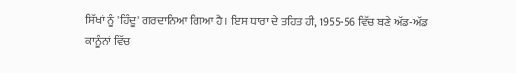ਸਿੱਖਾਂ ਨੂੰ 'ਹਿੰਦੂ' ਗਰਦਾਨਿਆ ਗਿਆ ਹੈ। ਇਸ ਧਾਰਾ ਦੇ ਤਹਿਤ ਹੀ, 1955-56 ਵਿੱਚ ਬਣੇ ਅੱਡ-ਅੱਡ ਕਾਨੂੰਨਾਂ ਵਿੱਚ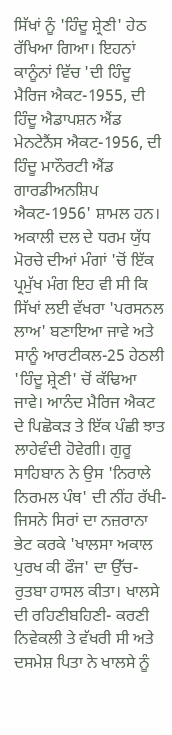ਸਿੱਖਾਂ ਨੂੰ 'ਹਿੰਦੂ ਸ਼੍ਰੇਣੀ' ਹੇਠ ਰੱਖਿਆ ਗਿਆ। ਇਹਨਾਂ ਕਾਨੂੰਨਾਂ ਵਿੱਚ 'ਦੀ ਹਿੰਦੂ ਮੈਰਿਜ ਐਕਟ-1955, ਦੀ ਹਿੰਦੂ ਐਡਾਪਸ਼ਨ ਐਂਡ ਮੇਨਟੇਨੈਂਸ ਐਕਟ-1956, ਦੀ ਹਿੰਦੂ ਮਾਨੌਰਟੀ ਐਂਡ ਗਾਰਡੀਅਨਸ਼ਿਪ ਐਕਟ-1956' ਸ਼ਾਮਲ ਹਨ। ਅਕਾਲੀ ਦਲ ਦੇ ਧਰਮ ਯੁੱਧ ਮੋਰਚੇ ਦੀਆਂ ਮੰਗਾਂ 'ਚੋਂ ਇੱਕ ਪ੍ਰਮੁੱਖ ਮੰਗ ਇਹ ਵੀ ਸੀ ਕਿ ਸਿੱਖਾਂ ਲਈ ਵੱਖਰਾ 'ਪਰਸਨਲ ਲਾਅ' ਬਣਾਇਆ ਜਾਵੇ ਅਤੇ ਸਾਨੂੰ ਆਰਟੀਕਲ-25 ਹੇਠਲੀ 'ਹਿੰਦੂ ਸ਼੍ਰੇਣੀ' ਚੋਂ ਕੱਢਿਆ ਜਾਵੇ। ਆਨੰਦ ਮੈਰਿਜ ਐਕਟ ਦੇ ਪਿਛੋਕੜ ਤੇ ਇੱਕ ਪੰਛੀ ਝਾਤ ਲਾਹੇਵੰਦੀ ਹੋਵੇਗੀ। ਗੁਰੂ ਸਾਹਿਬਾਨ ਨੇ ਉਸ 'ਨਿਰਾਲੇ ਨਿਰਮਲ ਪੰਥ' ਦੀ ਨੀਂਹ ਰੱਖੀ-ਜਿਸਨੇ ਸਿਰਾਂ ਦਾ ਨਜ਼ਰਾਨਾ ਭੇਟ ਕਰਕੇ 'ਖਾਲਸਾ ਅਕਾਲ ਪੁਰਖ ਕੀ ਫੌਜ' ਦਾ ਉੱਚ-ਰੁਤਬਾ ਹਾਸਲ ਕੀਤਾ। ਖਾਲਸੇ ਦੀ ਰਹਿਣੀਬਹਿਣੀ- ਕਰਣੀ ਨਿਵੇਕਲੀ ਤੇ ਵੱਖਰੀ ਸੀ ਅਤੇ ਦਸਮੇਸ਼ ਪਿਤਾ ਨੇ ਖਾਲਸੇ ਨੂੰ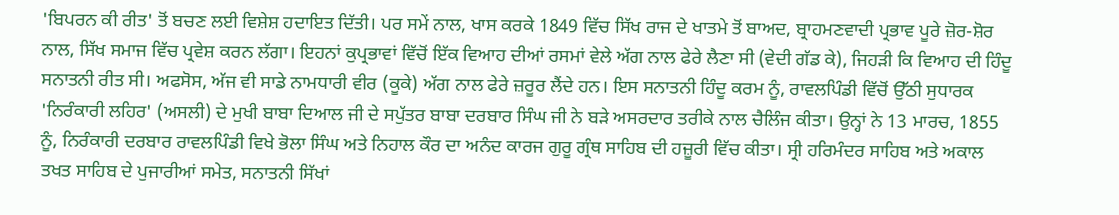'ਬਿਪਰਨ ਕੀ ਰੀਤ' ਤੋਂ ਬਚਣ ਲਈ ਵਿਸ਼ੇਸ਼ ਹਦਾਇਤ ਦਿੱਤੀ। ਪਰ ਸਮੇਂ ਨਾਲ, ਖਾਸ ਕਰਕੇ 1849 ਵਿੱਚ ਸਿੱਖ ਰਾਜ ਦੇ ਖਾਤਮੇ ਤੋਂ ਬਾਅਦ, ਬ੍ਰਾਹਮਣਵਾਦੀ ਪ੍ਰਭਾਵ ਪੂਰੇ ਜ਼ੋਰ-ਸ਼ੋਰ ਨਾਲ, ਸਿੱਖ ਸਮਾਜ ਵਿੱਚ ਪ੍ਰਵੇਸ਼ ਕਰਨ ਲੱਗਾ। ਇਹਨਾਂ ਕੁਪ੍ਰਭਾਵਾਂ ਵਿੱਚੋਂ ਇੱਕ ਵਿਆਹ ਦੀਆਂ ਰਸਮਾਂ ਵੇਲੇ ਅੱਗ ਨਾਲ ਫੇਰੇ ਲੈਣਾ ਸੀ (ਵੇਦੀ ਗੱਡ ਕੇ), ਜਿਹੜੀ ਕਿ ਵਿਆਹ ਦੀ ਹਿੰਦੂ ਸਨਾਤਨੀ ਰੀਤ ਸੀ। ਅਫਸੋਸ, ਅੱਜ ਵੀ ਸਾਡੇ ਨਾਮਧਾਰੀ ਵੀਰ (ਕੂਕੇ) ਅੱਗ ਨਾਲ ਫੇਰੇ ਜ਼ਰੂਰ ਲੈਂਦੇ ਹਨ। ਇਸ ਸਨਾਤਨੀ ਹਿੰਦੂ ਕਰਮ ਨੂੰ, ਰਾਵਲਪਿੰਡੀ ਵਿੱਚੋਂ ਉੱਠੀ ਸੁਧਾਰਕ 'ਨਿਰੰਕਾਰੀ ਲਹਿਰ' (ਅਸਲੀ) ਦੇ ਮੁਖੀ ਬਾਬਾ ਦਿਆਲ ਜੀ ਦੇ ਸਪੁੱਤਰ ਬਾਬਾ ਦਰਬਾਰ ਸਿੰਘ ਜੀ ਨੇ ਬੜੇ ਅਸਰਦਾਰ ਤਰੀਕੇ ਨਾਲ ਚੈਲਿੰਜ ਕੀਤਾ। ਉਨ੍ਹਾਂ ਨੇ 13 ਮਾਰਚ, 1855 ਨੂੰ, ਨਿਰੰਕਾਰੀ ਦਰਬਾਰ ਰਾਵਲਪਿੰਡੀ ਵਿਖੇ ਭੋਲਾ ਸਿੰਘ ਅਤੇ ਨਿਹਾਲ ਕੌਰ ਦਾ ਅਨੰਦ ਕਾਰਜ ਗੁਰੂ ਗ੍ਰੰਥ ਸਾਹਿਬ ਦੀ ਹਜ਼ੂਰੀ ਵਿੱਚ ਕੀਤਾ। ਸ੍ਰੀ ਹਰਿਮੰਦਰ ਸਾਹਿਬ ਅਤੇ ਅਕਾਲ ਤਖਤ ਸਾਹਿਬ ਦੇ ਪੁਜਾਰੀਆਂ ਸਮੇਤ, ਸਨਾਤਨੀ ਸਿੱਖਾਂ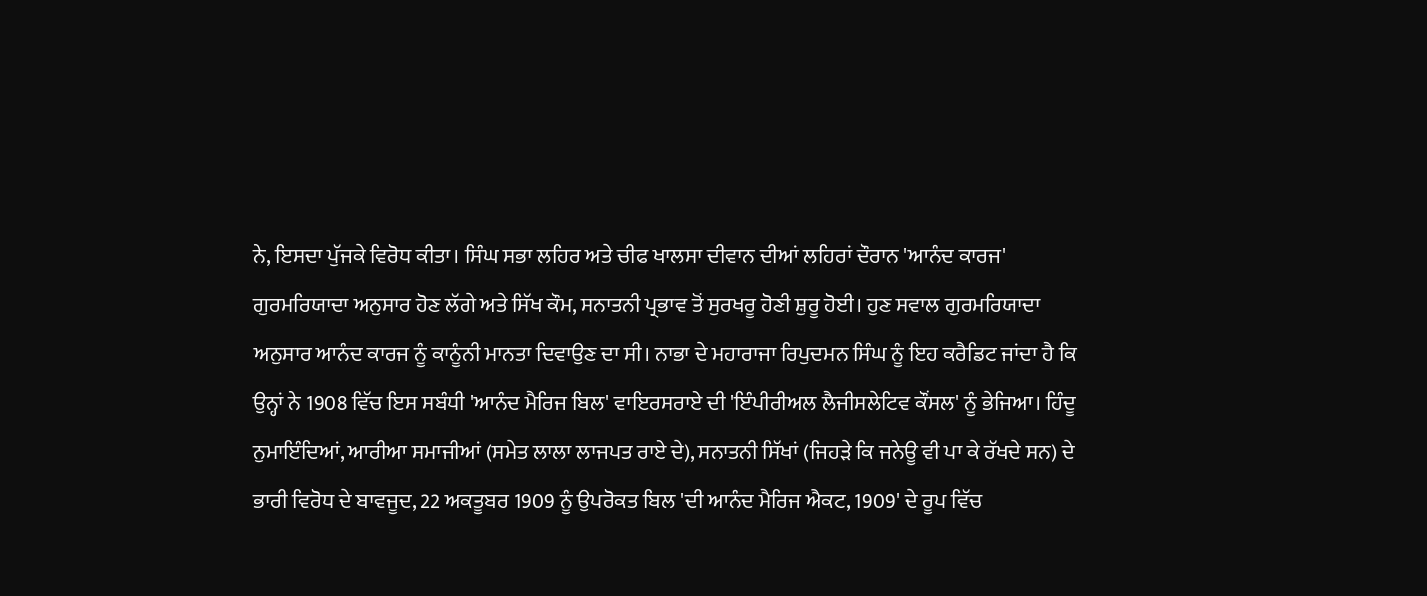ਨੇ, ਇਸਦਾ ਪੁੱਜਕੇ ਵਿਰੋਧ ਕੀਤਾ। ਸਿੰਘ ਸਭਾ ਲਹਿਰ ਅਤੇ ਚੀਫ ਖਾਲਸਾ ਦੀਵਾਨ ਦੀਆਂ ਲਹਿਰਾਂ ਦੌਰਾਨ 'ਆਨੰਦ ਕਾਰਜ' ਗੁਰਮਰਿਯਾਦਾ ਅਨੁਸਾਰ ਹੋਣ ਲੱਗੇ ਅਤੇ ਸਿੱਖ ਕੌਮ, ਸਨਾਤਨੀ ਪ੍ਰਭਾਵ ਤੋਂ ਸੁਰਖਰੂ ਹੋਣੀ ਸ਼ੁਰੂ ਹੋਈ। ਹੁਣ ਸਵਾਲ ਗੁਰਮਰਿਯਾਦਾ ਅਨੁਸਾਰ ਆਨੰਦ ਕਾਰਜ ਨੂੰ ਕਾਨੂੰਨੀ ਮਾਨਤਾ ਦਿਵਾਉਣ ਦਾ ਸੀ। ਨਾਭਾ ਦੇ ਮਹਾਰਾਜਾ ਰਿਪੁਦਮਨ ਸਿੰਘ ਨੂੰ ਇਹ ਕਰੈਡਿਟ ਜਾਂਦਾ ਹੈ ਕਿ ਉਨ੍ਹਾਂ ਨੇ 1908 ਵਿੱਚ ਇਸ ਸਬੰਧੀ 'ਆਨੰਦ ਮੈਰਿਜ ਬਿਲ' ਵਾਇਰਸਰਾਏ ਦੀ 'ਇੰਪੀਰੀਅਲ ਲੈਜੀਸਲੇਟਿਵ ਕੌਂਸਲ' ਨੂੰ ਭੇਜਿਆ। ਹਿੰਦੂ ਨੁਮਾਇੰਦਿਆਂ, ਆਰੀਆ ਸਮਾਜੀਆਂ (ਸਮੇਤ ਲਾਲਾ ਲਾਜਪਤ ਰਾਏ ਦੇ), ਸਨਾਤਨੀ ਸਿੱਖਾਂ (ਜਿਹੜੇ ਕਿ ਜਨੇਊ ਵੀ ਪਾ ਕੇ ਰੱਖਦੇ ਸਨ) ਦੇ ਭਾਰੀ ਵਿਰੋਧ ਦੇ ਬਾਵਜੂਦ, 22 ਅਕਤੂਬਰ 1909 ਨੂੰ ਉਪਰੋਕਤ ਬਿਲ 'ਦੀ ਆਨੰਦ ਮੈਰਿਜ ਐਕਟ, 1909' ਦੇ ਰੂਪ ਵਿੱਚ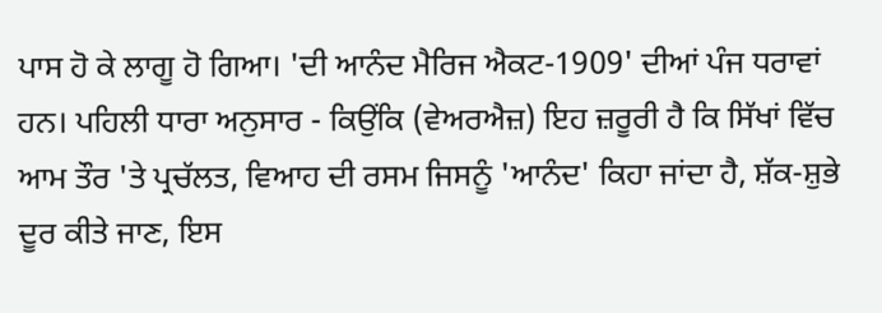ਪਾਸ ਹੋ ਕੇ ਲਾਗੂ ਹੋ ਗਿਆ। 'ਦੀ ਆਨੰਦ ਮੈਰਿਜ ਐਕਟ-1909' ਦੀਆਂ ਪੰਜ ਧਰਾਵਾਂ ਹਨ। ਪਹਿਲੀ ਧਾਰਾ ਅਨੁਸਾਰ - ਕਿਉਂਕਿ (ਵੇਅਰਐਜ਼) ਇਹ ਜ਼ਰੂਰੀ ਹੈ ਕਿ ਸਿੱਖਾਂ ਵਿੱਚ ਆਮ ਤੌਰ 'ਤੇ ਪ੍ਰਚੱਲਤ, ਵਿਆਹ ਦੀ ਰਸਮ ਜਿਸਨੂੰ 'ਆਨੰਦ' ਕਿਹਾ ਜਾਂਦਾ ਹੈ, ਸ਼ੱਕ-ਸ਼ੁਭੇ ਦੂਰ ਕੀਤੇ ਜਾਣ, ਇਸ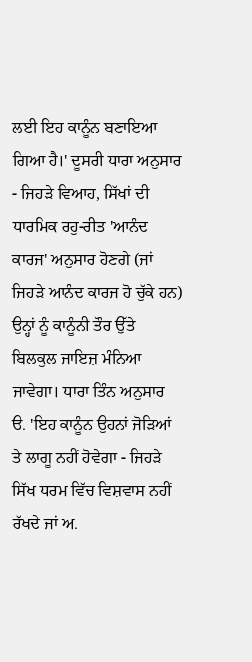ਲਈ ਇਹ ਕਾਨੂੰਨ ਬਣਾਇਆ ਗਿਆ ਹੈ।' ਦੂਸਰੀ ਧਾਰਾ ਅਨੁਸਾਰ - ਜਿਹੜੇ ਵਿਆਹ, ਸਿੱਖਾਂ ਦੀ ਧਾਰਮਿਕ ਰਹੁ-ਰੀਤ 'ਆਨੰਦ ਕਾਰਜ' ਅਨੁਸਾਰ ਹੋਣਗੇ (ਜਾਂ ਜਿਹੜੇ ਆਨੰਦ ਕਾਰਜ ਹੋ ਚੁੱਕੇ ਹਨ) ਉਨ੍ਹਾਂ ਨੂੰ ਕਾਨੂੰਨੀ ਤੌਰ ਉੱਤੇ ਬਿਲਕੁਲ ਜਾਇਜ਼ ਮੰਨਿਆ ਜਾਵੇਗਾ। ਧਾਰਾ ਤਿੰਨ ਅਨੁਸਾਰ ੳ. 'ਇਹ ਕਾਨੂੰਨ ਉਹਨਾਂ ਜੋੜਿਆਂ ਤੇ ਲਾਗੂ ਨਹੀਂ ਹੋਵੇਗਾ - ਜਿਹੜੇ ਸਿੱਖ ਧਰਮ ਵਿੱਚ ਵਿਸ਼ਵਾਸ ਨਹੀਂ ਰੱਖਦੇ ਜਾਂ ਅ.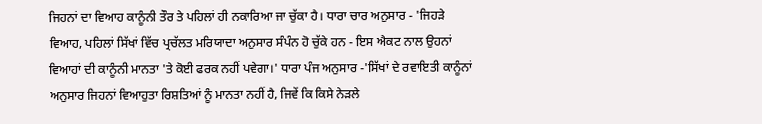ਜਿਹਨਾਂ ਦਾ ਵਿਆਹ ਕਾਨੂੰਨੀ ਤੌਰ ਤੇ ਪਹਿਲਾਂ ਹੀ ਨਕਾਰਿਆ ਜਾ ਚੁੱਕਾ ਹੈ। ਧਾਰਾ ਚਾਰ ਅਨੁਸਾਰ - 'ਜਿਹੜੇ ਵਿਆਹ, ਪਹਿਲਾਂ ਸਿੱਖਾਂ ਵਿੱਚ ਪ੍ਰਚੱਲਤ ਮਰਿਯਾਦਾ ਅਨੁਸਾਰ ਸੰਪੰਨ ਹੋ ਚੁੱਕੇ ਹਨ - ਇਸ ਐਕਟ ਨਾਲ ਉਹਨਾਂ ਵਿਆਹਾਂ ਦੀ ਕਾਨੂੰਨੀ ਮਾਨਤਾ 'ਤੇ ਕੋਈ ਫਰਕ ਨਹੀਂ ਪਵੇਗਾ।' ਧਾਰਾ ਪੰਜ ਅਨੁਸਾਰ -'ਸਿੱਖਾਂ ਦੇ ਰਵਾਇਤੀ ਕਾਨੂੰਨਾਂ ਅਨੁਸਾਰ ਜਿਹਨਾਂ ਵਿਆਹੁਤਾ ਰਿਸ਼ਤਿਆਂ ਨੂੰ ਮਾਨਤਾ ਨਹੀਂ ਹੈ, ਜਿਵੇਂ ਕਿ ਕਿਸੇ ਨੇੜਲੇ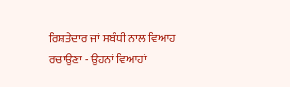ਰਿਸ਼ਤੇਦਾਰ ਜਾਂ ਸਬੰਧੀ ਨਾਲ ਵਿਆਹ ਰਚਾਉਣਾ - ਉਹਨਾਂ ਵਿਆਹਾਂ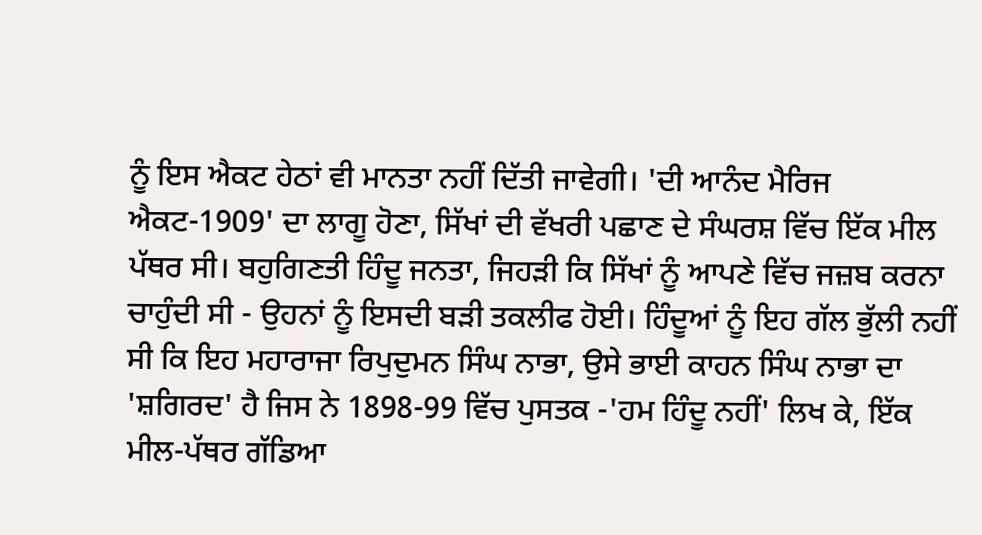ਨੂੰ ਇਸ ਐਕਟ ਹੇਠਾਂ ਵੀ ਮਾਨਤਾ ਨਹੀਂ ਦਿੱਤੀ ਜਾਵੇਗੀ। 'ਦੀ ਆਨੰਦ ਮੈਰਿਜ ਐਕਟ-1909' ਦਾ ਲਾਗੂ ਹੋਣਾ, ਸਿੱਖਾਂ ਦੀ ਵੱਖਰੀ ਪਛਾਣ ਦੇ ਸੰਘਰਸ਼ ਵਿੱਚ ਇੱਕ ਮੀਲ ਪੱਥਰ ਸੀ। ਬਹੁਗਿਣਤੀ ਹਿੰਦੂ ਜਨਤਾ, ਜਿਹੜੀ ਕਿ ਸਿੱਖਾਂ ਨੂੰ ਆਪਣੇ ਵਿੱਚ ਜਜ਼ਬ ਕਰਨਾ ਚਾਹੁੰਦੀ ਸੀ - ਉਹਨਾਂ ਨੂੰ ਇਸਦੀ ਬੜੀ ਤਕਲੀਫ ਹੋਈ। ਹਿੰਦੂਆਂ ਨੂੰ ਇਹ ਗੱਲ ਭੁੱਲੀ ਨਹੀਂ ਸੀ ਕਿ ਇਹ ਮਹਾਰਾਜਾ ਰਿਪੁਦੁਮਨ ਸਿੰਘ ਨਾਭਾ, ਉਸੇ ਭਾਈ ਕਾਹਨ ਸਿੰਘ ਨਾਭਾ ਦਾ 'ਸ਼ਗਿਰਦ' ਹੈ ਜਿਸ ਨੇ 1898-99 ਵਿੱਚ ਪੁਸਤਕ -'ਹਮ ਹਿੰਦੂ ਨਹੀਂ' ਲਿਖ ਕੇ, ਇੱਕ ਮੀਲ-ਪੱਥਰ ਗੱਡਿਆ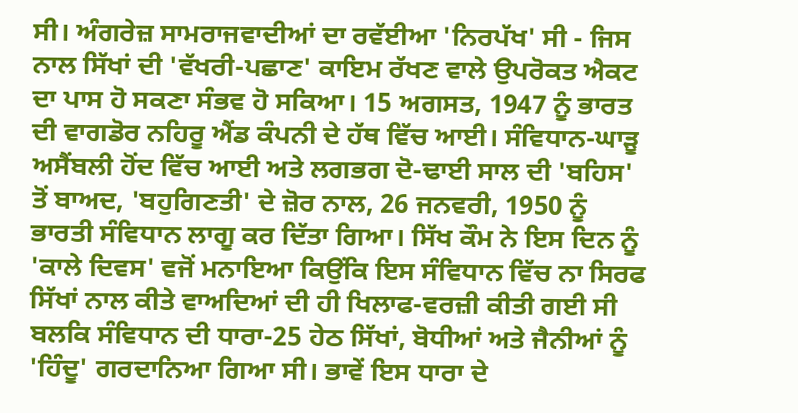ਸੀ। ਅੰਗਰੇਜ਼ ਸਾਮਰਾਜਵਾਦੀਆਂ ਦਾ ਰਵੱਈਆ 'ਨਿਰਪੱਖ' ਸੀ - ਜਿਸ ਨਾਲ ਸਿੱਖਾਂ ਦੀ 'ਵੱਖਰੀ-ਪਛਾਣ' ਕਾਇਮ ਰੱਖਣ ਵਾਲੇ ਉਪਰੋਕਤ ਐਕਟ ਦਾ ਪਾਸ ਹੋ ਸਕਣਾ ਸੰਭਵ ਹੋ ਸਕਿਆ। 15 ਅਗਸਤ, 1947 ਨੂੰ ਭਾਰਤ ਦੀ ਵਾਗਡੋਰ ਨਹਿਰੂ ਐਂਡ ਕੰਪਨੀ ਦੇ ਹੱਥ ਵਿੱਚ ਆਈ। ਸੰਵਿਧਾਨ-ਘਾੜੂ ਅਸੈਂਬਲੀ ਹੋਂਦ ਵਿੱਚ ਆਈ ਅਤੇ ਲਗਭਗ ਦੋ-ਢਾਈ ਸਾਲ ਦੀ 'ਬਹਿਸ' ਤੋਂ ਬਾਅਦ, 'ਬਹੁਗਿਣਤੀ' ਦੇ ਜ਼ੋਰ ਨਾਲ, 26 ਜਨਵਰੀ, 1950 ਨੂੰ ਭਾਰਤੀ ਸੰਵਿਧਾਨ ਲਾਗੂ ਕਰ ਦਿੱਤਾ ਗਿਆ। ਸਿੱਖ ਕੌਮ ਨੇ ਇਸ ਦਿਨ ਨੂੰ 'ਕਾਲੇ ਦਿਵਸ' ਵਜੋਂ ਮਨਾਇਆ ਕਿਉਂਕਿ ਇਸ ਸੰਵਿਧਾਨ ਵਿੱਚ ਨਾ ਸਿਰਫ ਸਿੱਖਾਂ ਨਾਲ ਕੀਤੇ ਵਾਅਦਿਆਂ ਦੀ ਹੀ ਖਿਲਾਫ-ਵਰਜ਼ੀ ਕੀਤੀ ਗਈ ਸੀ ਬਲਕਿ ਸੰਵਿਧਾਨ ਦੀ ਧਾਰਾ-25 ਹੇਠ ਸਿੱਖਾਂ, ਬੋਧੀਆਂ ਅਤੇ ਜੈਨੀਆਂ ਨੂੰ 'ਹਿੰਦੂ' ਗਰਦਾਨਿਆ ਗਿਆ ਸੀ। ਭਾਵੇਂ ਇਸ ਧਾਰਾ ਦੇ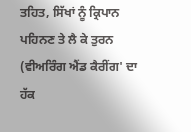ਤਹਿਤ, ਸਿੱਖਾਂ ਨੂੰ ਕ੍ਰਿਪਾਨ ਪਹਿਨਣ ਤੇ ਲੈ ਕੇ ਤੁਰਨ (ਵੀਅਰਿੰਗ ਐਂਡ ਕੈਰੀਂਗ' ਦਾ ਹੱਕ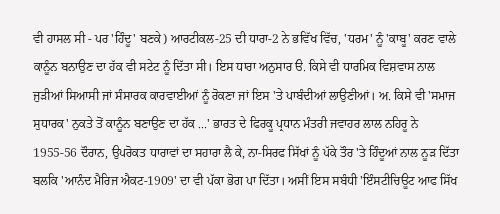ਵੀ ਹਾਸਲ ਸੀ - ਪਰ 'ਹਿੰਦੂ' ਬਣਕੇ) ਆਰਟੀਕਲ-25 ਦੀ ਧਾਰਾ-2 ਨੇ ਭਵਿੱਖ ਵਿੱਚ, 'ਧਰਮ' ਨੂੰ 'ਕਾਬੂ' ਕਰਣ ਵਾਲੇ ਕਾਨੂੰਨ ਬਨਾਉਣ ਦਾ ਹੱਕ ਵੀ ਸਟੇਟ ਨੂੰ ਦਿੱਤਾ ਸੀ। ਇਸ ਧਾਰਾ ਅਨੁਸਾਰ ੳ. ਕਿਸੇ ਵੀ ਧਾਰਮਿਕ ਵਿਸ਼ਵਾਸ ਨਾਲ ਜੁੜੀਆਂ ਸਿਆਸੀ ਜਾਂ ਸੰਸਾਰਕ ਕਾਰਵਾਈਆਂ ਨੂੰ ਰੋਕਣਾ ਜਾਂ ਇਸ 'ਤੇ ਪਾਬੰਦੀਆਂ ਲਾਉਣੀਆਂ। ਅ. ਕਿਸੇ ਵੀ 'ਸਮਾਜ ਸੁਧਾਰਕ' ਨੁਕਤੇ ਤੋਂ ਕਾਨੂੰਨ ਬਣਾਉਣ ਦਾ ਹੱਕ ...' ਭਾਰਤ ਦੇ ਫਿਰਕੂ ਪ੍ਰਧਾਨ ਮੰਤਰੀ ਜਵਾਹਰ ਲਾਲ ਨਹਿਰੂ ਨੇ 1955-56 ਦੌਰਾਨ, ਉਪਰੋਕਤ ਧਾਰਾਵਾਂ ਦਾ ਸਹਾਰਾ ਲੈ ਕੇ, ਨਾ-ਸਿਰਫ ਸਿੱਖਾਂ ਨੂੰ ਪੱਕੇ ਤੌਰ 'ਤੇ ਹਿੰਦੂਆਂ ਨਾਲ ਨੂੜ ਦਿੱਤਾ ਬਲਕਿ 'ਆਨੰਦ ਮੈਰਿਜ ਐਕਟ-1909' ਦਾ ਵੀ ਪੱਕਾ ਭੋਗ ਪਾ ਦਿੱਤਾ। ਅਸੀਂ ਇਸ ਸਬੰਧੀ 'ਇੰਸਟੀਚਿਊਟ ਆਫ ਸਿੱਖ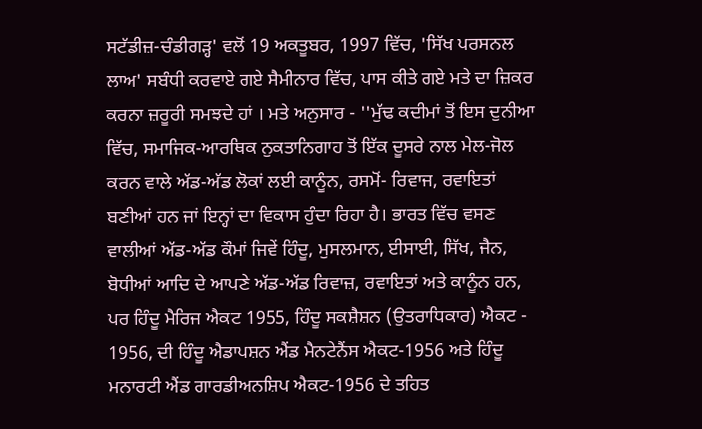ਸਟੱਡੀਜ਼-ਚੰਡੀਗੜ੍ਹ' ਵਲੋਂ 19 ਅਕਤੂਬਰ, 1997 ਵਿੱਚ, 'ਸਿੱਖ ਪਰਸਨਲ ਲਾਅ' ਸਬੰਧੀ ਕਰਵਾਏ ਗਏ ਸੈਮੀਨਾਰ ਵਿੱਚ, ਪਾਸ ਕੀਤੇ ਗਏ ਮਤੇ ਦਾ ਜ਼ਿਕਰ ਕਰਨਾ ਜ਼ਰੂਰੀ ਸਮਝਦੇ ਹਾਂ । ਮਤੇ ਅਨੁਸਾਰ - ''ਮੁੱਢ ਕਦੀਮਾਂ ਤੋਂ ਇਸ ਦੁਨੀਆ ਵਿੱਚ, ਸਮਾਜਿਕ-ਆਰਥਿਕ ਨੁਕਤਾਨਿਗਾਹ ਤੋਂ ਇੱਕ ਦੂਸਰੇ ਨਾਲ ਮੇਲ-ਜੋਲ ਕਰਨ ਵਾਲੇ ਅੱਡ-ਅੱਡ ਲੋਕਾਂ ਲਈ ਕਾਨੂੰਨ, ਰਸਮੋਂ- ਰਿਵਾਜ, ਰਵਾਇਤਾਂ ਬਣੀਆਂ ਹਨ ਜਾਂ ਇਨ੍ਹਾਂ ਦਾ ਵਿਕਾਸ ਹੁੰਦਾ ਰਿਹਾ ਹੈ। ਭਾਰਤ ਵਿੱਚ ਵਸਣ ਵਾਲੀਆਂ ਅੱਡ-ਅੱਡ ਕੌਮਾਂ ਜਿਵੇਂ ਹਿੰਦੂ, ਮੁਸਲਮਾਨ, ਈਸਾਈ, ਸਿੱਖ, ਜੈਨ, ਬੋਧੀਆਂ ਆਦਿ ਦੇ ਆਪਣੇ ਅੱਡ-ਅੱਡ ਰਿਵਾਜ਼, ਰਵਾਇਤਾਂ ਅਤੇ ਕਾਨੂੰਨ ਹਨ, ਪਰ ਹਿੰਦੂ ਮੈਰਿਜ ਐਕਟ 1955, ਹਿੰਦੂ ਸਕਸ਼ੈਸ਼ਨ (ਉਤਰਾਧਿਕਾਰ) ਐਕਟ - 1956, ਦੀ ਹਿੰਦੂ ਐਡਾਪਸ਼ਨ ਐਂਡ ਮੈਨਟੇਨੈਂਸ ਐਕਟ-1956 ਅਤੇ ਹਿੰਦੂ ਮਨਾਰਟੀ ਐਂਡ ਗਾਰਡੀਅਨਸ਼ਿਪ ਐਕਟ-1956 ਦੇ ਤਹਿਤ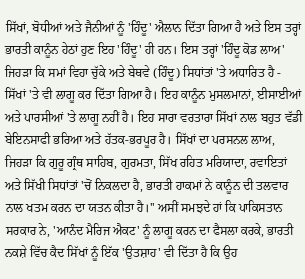ਸਿੱਖਾਂ, ਬੋਧੀਆਂ ਅਤੇ ਜੈਨੀਆਂ ਨੂੰ 'ਹਿੰਦੂ' ਐਲਾਨ ਦਿੱਤਾ ਗਿਆ ਹੈ ਅਤੇ ਇਸ ਤਰ੍ਹਾਂ ਭਾਰਤੀ ਕਾਨੂੰਨ ਹੇਠਾਂ ਹੁਣ ਇਹ 'ਹਿੰਦੂ' ਹੀ ਹਨ। ਇਸ ਤਰ੍ਹਾਂ 'ਹਿੰਦੂ ਕੋਡ ਲਾਅ' ਜਿਹੜਾ ਕਿ ਸਮਾਂ ਵਿਹਾ ਚੁੱਕੇ ਅਤੇ ਬੇਥਵੇ (ਹਿੰਦੂ) ਸਿਧਾਂਤਾਂ 'ਤੇ ਅਧਾਰਿਤ ਹੈ - ਸਿੱਖਾਂ 'ਤੇ ਵੀ ਲਾਗੂ ਕਰ ਦਿੱਤਾ ਗਿਆ ਹੈ। ਇਹ ਕਾਨੂੰਨ ਮੁਸਲਮਾਨਾਂ, ਈਸਾਈਆਂ ਅਤੇ ਪਾਰਸੀਆਂ 'ਤੇ ਲਾਗੂ ਨਹੀਂ ਹੈ। ਇਹ ਸਾਰਾ ਵਰਤਾਰਾ ਸਿੱਖਾਂ ਨਾਲ ਬਹੁਤ ਵੱਡੀ ਬੇਇਨਸਾਫੀ ਭਰਿਆ ਅਤੇ ਹੱਤਕ-ਭਰਪੂਰ ਹੈ। ਸਿੱਖਾਂ ਦਾ ਪਰਸਨਲ ਲਾਅ, ਜਿਹੜਾ ਕਿ ਗੁਰੂ ਗ੍ਰੰਥ ਸਾਹਿਬ, ਗੁਰਮਤਾ, ਸਿੱਖ ਰਹਿਤ ਮਰਿਯਾਦਾ, ਰਵਾਇਤਾਂ ਅਤੇ ਸਿੱਖੀ ਸਿਧਾਂਤਾਂ 'ਚੋਂ ਨਿਕਲਦਾ ਹੈ, ਭਾਰਤੀ ਹਾਕਮਾਂ ਨੇ ਕਾਨੂੰਨ ਦੀ ਤਲਵਾਰ ਨਾਲ ਖਤਮ ਕਰਨ ਦਾ ਯਤਨ ਕੀਤਾ ਹੈ।'' ਅਸੀਂ ਸਮਝਦੇ ਹਾਂ ਕਿ ਪਾਕਿਸਤਾਨ ਸਰਕਾਰ ਨੇ, 'ਆਨੰਦ ਮੈਰਿਜ ਐਕਟ' ਨੂੰ ਲਾਗੂ ਕਰਨ ਦਾ ਫੈਸਲਾ ਕਰਕੇ, ਭਾਰਤੀ ਨਕਸ਼ੇ ਵਿੱਚ ਕੈਦ ਸਿੱਖਾਂ ਨੂੰ ਇੱਕ 'ਉਤਸ਼ਾਹ' ਵੀ ਦਿੱਤਾ ਹੈ ਕਿ ਉਹ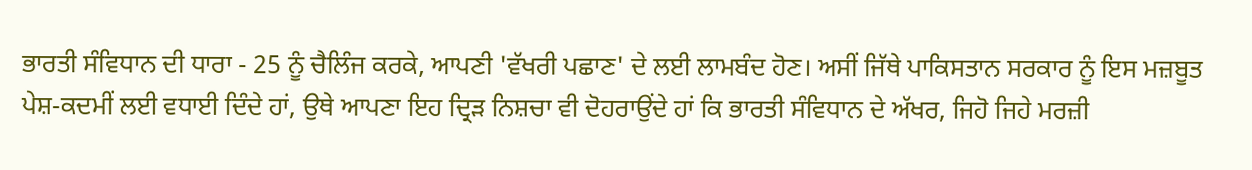ਭਾਰਤੀ ਸੰਵਿਧਾਨ ਦੀ ਧਾਰਾ - 25 ਨੂੰ ਚੈਲਿੰਜ ਕਰਕੇ, ਆਪਣੀ 'ਵੱਖਰੀ ਪਛਾਣ' ਦੇ ਲਈ ਲਾਮਬੰਦ ਹੋਣ। ਅਸੀਂ ਜਿੱਥੇ ਪਾਕਿਸਤਾਨ ਸਰਕਾਰ ਨੂੰ ਇਸ ਮਜ਼ਬੂਤ ਪੇਸ਼-ਕਦਮੀਂ ਲਈ ਵਧਾਈ ਦਿੰਦੇ ਹਾਂ, ਉਥੇ ਆਪਣਾ ਇਹ ਦ੍ਰਿੜ ਨਿਸ਼ਚਾ ਵੀ ਦੋਹਰਾਉਂਦੇ ਹਾਂ ਕਿ ਭਾਰਤੀ ਸੰਵਿਧਾਨ ਦੇ ਅੱਖਰ, ਜਿਹੋ ਜਿਹੇ ਮਰਜ਼ੀ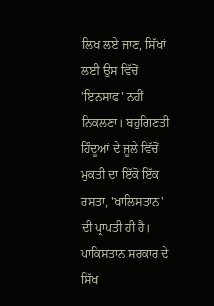ਲਿਖ ਲਏ ਜਾਣ, ਸਿੱਖਾਂ ਲਈ ਉਸ ਵਿੱਚੋਂ 'ਇਨਸਾਫ' ਨਹੀਂ ਨਿਕਲਣਾ। ਬਹੁਗਿਣਤੀ ਹਿੰਦੂਆਂ ਦੇ ਜੂਲੇ ਵਿੱਚੋਂ ਮੁਕਤੀ ਦਾ ਇੱਕੋ ਇੱਕ ਰਸਤਾ, 'ਖਾਲਿਸਤਾਨ' ਦੀ ਪ੍ਰਾਪਤੀ ਹੀ ਹੈ। ਪਾਕਿਸਤਾਨ ਸਰਕਾਰ ਦੇ ਸਿੱਖ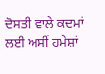ਦੋਸਤੀ ਵਾਲੇ ਕਦਮਾਂ ਲਈ ਅਸੀਂ ਹਮੇਸ਼ਾਂ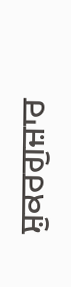ਸ਼ੁਕਰਗੁਜ਼ਾਰ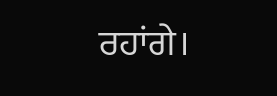ਰਹਾਂਗੇ।